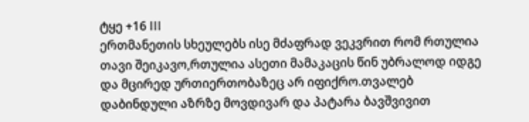ტყე +16 III
ერთმანეთის სხეულებს ისე მძაფრად ვეკვრით რომ რთულია თავი შეიკავო,რთულია ასეთი მამაკაცის წინ უბრალოდ იდგე და მცირედ ურთიერთობაზეც არ იფიქრო.თვალებ დაბინდული აზრზე მოვდივარ და პატარა ბავშვივით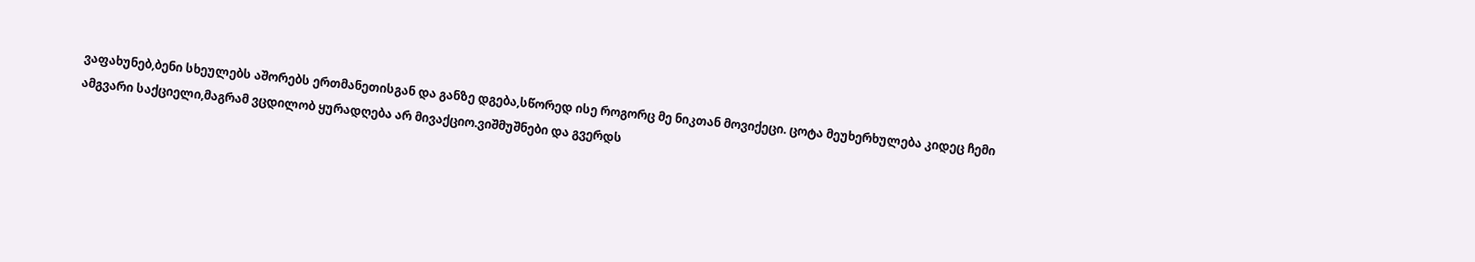ვაფახუნებ,ბენი სხეულებს აშორებს ერთმანეთისგან და განზე დგება,სწორედ ისე როგორც მე ნიკთან მოვიქეცი. ცოტა მეუხერხულება კიდეც ჩემი ამგვარი საქციელი,მაგრამ ვცდილობ ყურადღება არ მივაქციო.ვიშმუშნები და გვერდს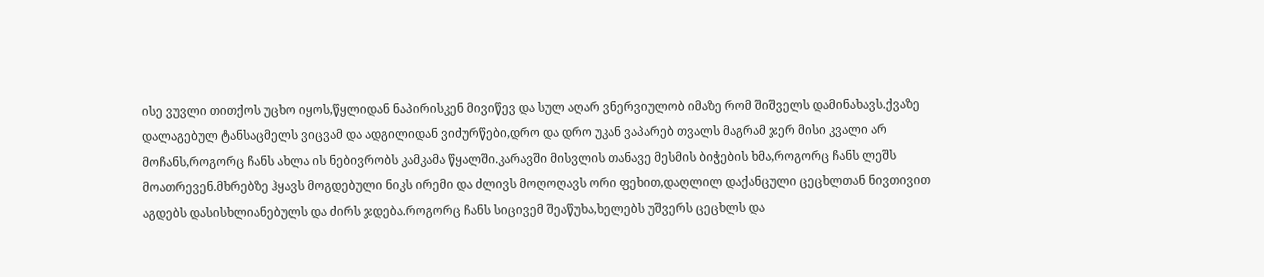ისე ვუვლი თითქოს უცხო იყოს,წყლიდან ნაპირისკენ მივიწევ და სულ აღარ ვნერვიულობ იმაზე რომ შიშველს დამინახავს.ქვაზე დალაგებულ ტანსაცმელს ვიცვამ და ადგილიდან ვიძურწები,დრო და დრო უკან ვაპარებ თვალს მაგრამ ჯერ მისი კვალი არ მოჩანს,როგორც ჩანს ახლა ის ნებივრობს კამკამა წყალში.კარავში მისვლის თანავე მესმის ბიჭების ხმა,როგორც ჩანს ლეშს მოათრევენ.მხრებზე ჰყავს მოგდებული ნიკს ირემი და ძლივს მოღოღავს ორი ფეხით,დაღლილ დაქანცული ცეცხლთან ნივთივით აგდებს დასისხლიანებულს და ძირს ჯდება.როგორც ჩანს სიცივემ შეაწუხა,ხელებს უშვერს ცეცხლს და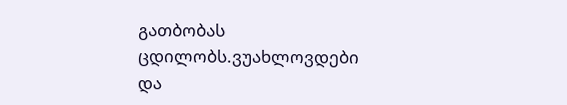გათბობას ცდილობს.ვუახლოვდები და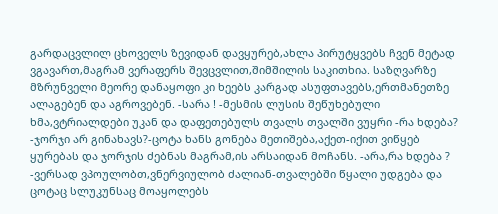გარდაცვლილ ცხოველს ზევიდან დავყურებ,ახლა პირუტყვებს ჩვენ მეტად ვგავართ,მაგრამ ვერაფერს შევცვლით,შიმშილის საკითხია. საზღვარზე მზრუნველი მეორე დანაყოფი კი ხეებს კარგად ასუფთავებს,ერთმანეთზე ალაგებენ და აგროვებენ. -სარა ! -მესმის ლუსის შეწუხებული ხმა,ვტრიალდები უკან და დაფეთებულს თვალს თვალში ვუყრი -რა ხდება? -ჯორჯი არ გინახავს?-ცოტა ხანს გონება მეთიშება,აქეთ-იქით ვიწყებ ყურებას და ჯორჯის ძებნას მაგრამ,ის არსაიდან მოჩანს. -არა,რა ხდება ? -ვერსად ვპოულობთ,ვნერვიულობ ძალიან-თვალებში წყალი უდგება და ცოტაც სლუკუნსაც მოაყოლებს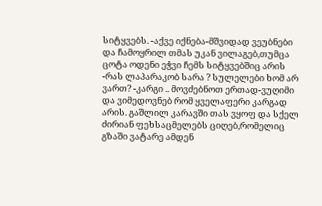სიტყვებს. -აქვე იქნება-მშვიდად ვეუბნები და ჩამოყრილ თმას უკან ვილაგებ,თუმცა ცოტა ოდენი ეჭვი ჩემს სიტყვებშიც არის -რას ლაპარაკობ სარა ? სულელები ხომ არ ვართ? -კარგი .. მოვძებნოთ ერთად-ვუღიმი და ვიმედოვნებ რომ ყველაფერი კარგად არის. გაშლილ კარავში თას ვყოფ და სქელ ძირიან ფეხსაცმელებს ციღებ,რომელიც გზაში ვატარე ამდენ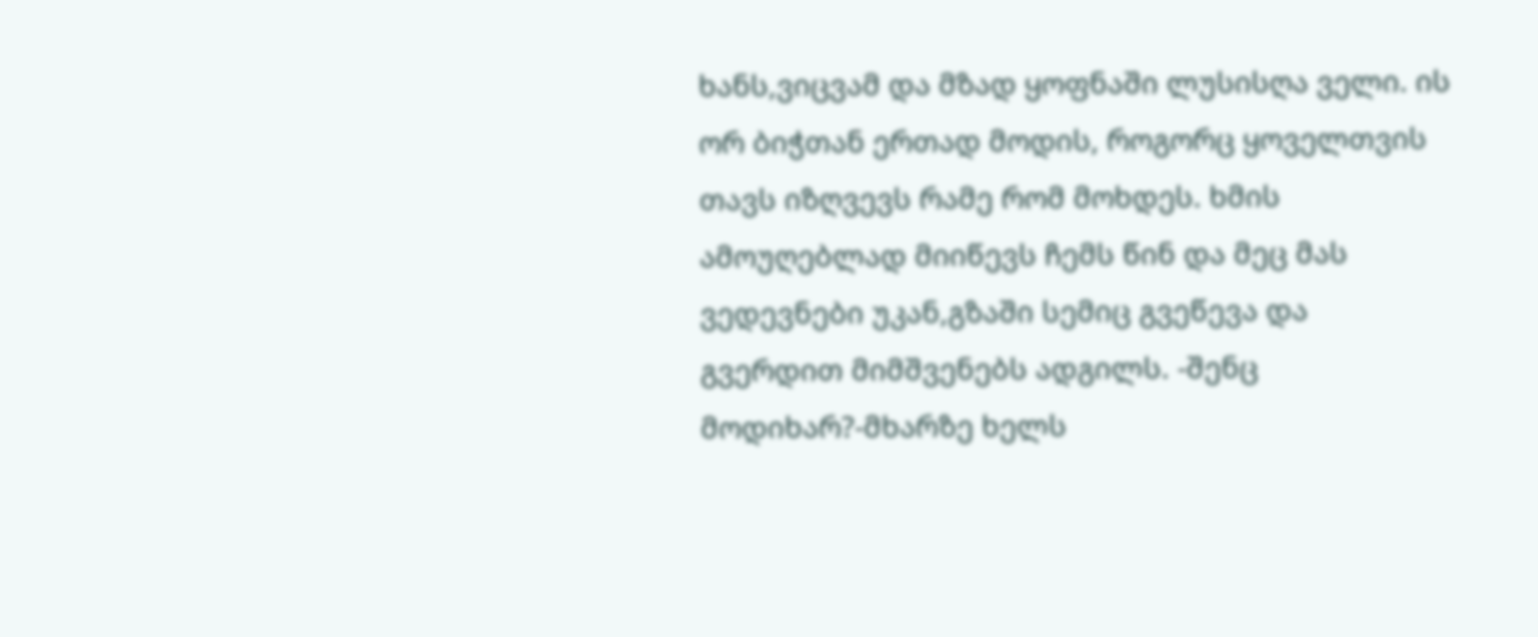ხანს,ვიცვამ და მზად ყოფნაში ლუსისღა ველი. ის ორ ბიჭთან ერთად მოდის, როგორც ყოველთვის თავს იზღვევს რამე რომ მოხდეს. ხმის ამოუღებლად მიიწევს ჩემს წინ და მეც მას ვედევნები უკან,გზაში სემიც გვეწევა და გვერდით მიმშვენებს ადგილს. -შენც მოდიხარ?-მხარზე ხელს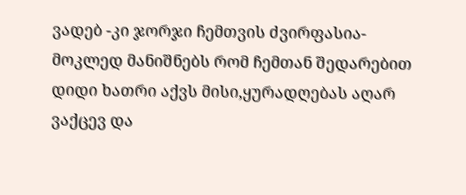ვადებ -კი ჯორჯი ჩემთვის ძვირფასია-მოკლედ მანიშნებს რომ ჩემთან შედარებით დიდი ხათრი აქვს მისი,ყურადღებას აღარ ვაქცევ და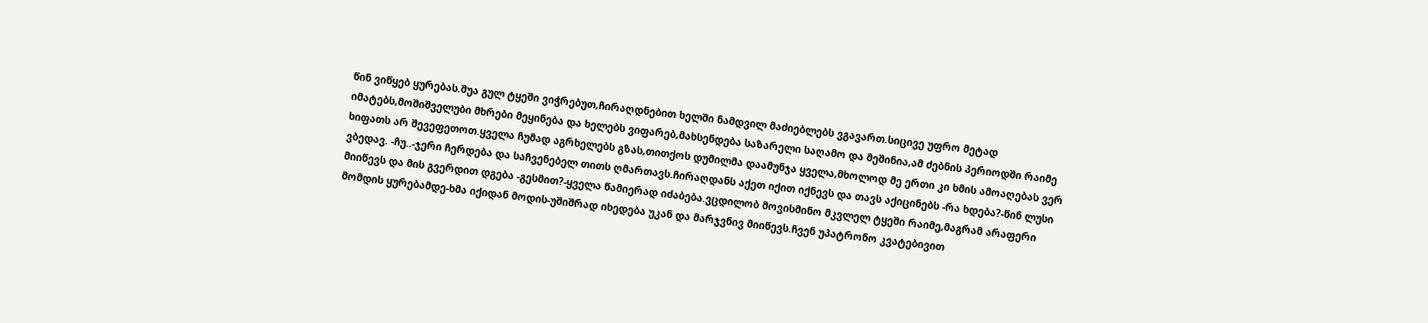წინ ვიწყებ ყურებას.შუა გულ ტყეში ვიჭრებუთ,ჩირაღდნებით ხელში ნამდვილ მაძიებლებს ვგავართ.სიცივე უფრო მეტად იმატებს,მოშიშველუბი მხრები მეყინება და ხელებს ვიფარებ,მახსენდება საზარელი საღამო და მეშინია,ამ ძებნის პერიოდში რაიმე ხიფათს არ შევეფეთოთ.ყველა ჩუმად აგრხელებს გზას,თითქოს დუმილმა დაამუნჯა ყველა,მხოლოდ მე ერთი კი ხმის ამოაღებას ვერ ვბედავ. -ჩუ..-ჯერი ჩერდება და საჩვენებელ თითს ღმართავს.ჩირაღდანს აქეთ იქით იქნევს და თავს აქიცინებს -რა ხდება?-წინ ლუსი მიიწევს და მის გვერდით დგება -გესმით?-ყველა წამიერად იძაბება.ვცდილობ მოვისმინო მკვლელ ტყეში რაიმე,მაგრამ არაფერი მომდის ყურებამდე-ხმა იქიდან მოდის-უშიშრად იხედება უკან და მარჯვნივ მიიწევს.ჩვენ უპატრონო კვატებივით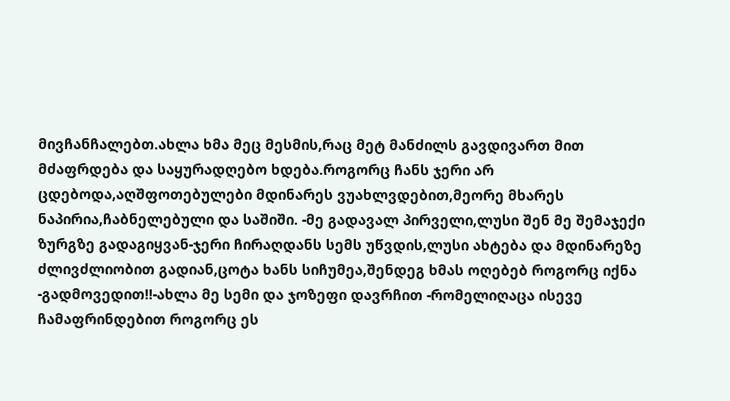მივჩანჩალებთ.ახლა ხმა მეც მესმის,რაც მეტ მანძილს გავდივართ მით მძაფრდება და საყურადღებო ხდება.როგორც ჩანს ჯერი არ ცდებოდა,აღშფოთებულები მდინარეს ვუახლვდებით,მეორე მხარეს ნაპირია,ჩაბნელებული და საშიში. -მე გადავალ პირველი,ლუსი შენ მე შემაჯექი ზურგზე გადაგიყვან-ჯერი ჩირაღდანს სემს უწვდის,ლუსი ახტება და მდინარეზე ძლივძლიობით გადიან,ცოტა ხანს სიჩუმეა,შენდეგ ხმას ოღებებ როგორც იქნა -გადმოვედით!!-ახლა მე სემი და ჯოზეფი დავრჩით -რომელიღაცა ისევე ჩამაფრინდებით როგორც ეს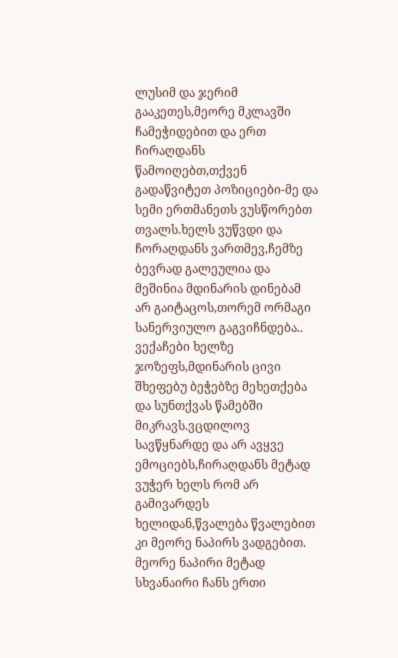ლუსიმ და ჯერიმ გააკეთეს,მეორე მკლავში ჩამეჭიდებით და ერთ ჩირაღდანს წამოიღებთ,თქვენ გადაწვიტეთ პოზიციები-მე და სემი ერთმანეთს ვუსწორებთ თვალს.ხელს ვუწვდი და ჩორაღდანს ვართმევ,ჩემზე ბევრად გალეულია და მეშინია მდინარის დინებამ არ გაიტაცოს,თორემ ორმაგი სანერვიულო გაგვიჩნდება.. ვექაჩები ხელზე ჯოზეფს,მდინარის ცივი შხეფებუ ბეჭებზე მეხეთქება და სუნთქვას წამებში მიკრავს.ვცდილოვ სავწყნარდე და არ ავყვე ემოციებს,ჩირაღდანს მეტად ვუჭერ ხელს რომ არ გამივარდეს ხელიდან,წვალება წვალებით კი მეორე ნაპირს ვადგებით. მეორე ნაპირი მეტად სხვანაირი ჩანს ერთი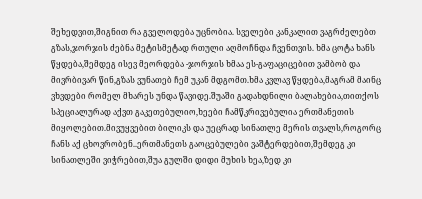შეხედვით,შიგნით რა გველოდება უცნობია. სველები კანკალით ვაგრძელებთ გზას,ჯორჯის ძებნა მეტისმეტად რთული აღმოჩნდა ჩვენთვის. ხმა ცოტა ხანს წყდება,შემდეგ ისევ მეორდება -ჯორჯის ხმაა ეს-გაფაციცებით ვამბობ და მივრბივარ წინ,გზას ვუნათებ ჩემ უკან მდგომთ.ხმა კვლავ წყდება,მაგრამ მაინც ვხვდები რომელ მხარეს უნდა წავიდე.შუაში გადახდნილი ბალახებია,თითქოს სპეციალურად აქვთ გაკეთებულიო,ხეები ჩამწკრივებულია ერთმანეთის მიყოლებით.მივუყვებით ბილიკს და უეცრად სინათლე მერის თვალს,როგორც ჩანს აქ ცხოვრობენ..ერთმანეთს გაოცებულები ვაშტერდებით,შემდეგ კი სინათლეში ვიჭრებით,შუა გულში დიდი მუხის ხეა,ზედ კი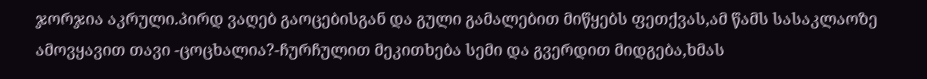ჯორჯია აკრული.პირდ ვაღებ გაოცებისგან და გული გამალებით მიწყებს ფეთქვას,ამ წამს სასაკლაოზე ამოვყავით თავი -ცოცხალია?-ჩურჩულით მეკითხება სემი და გვერდით მიდგება,ხმას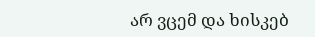არ ვცემ და ხისკებ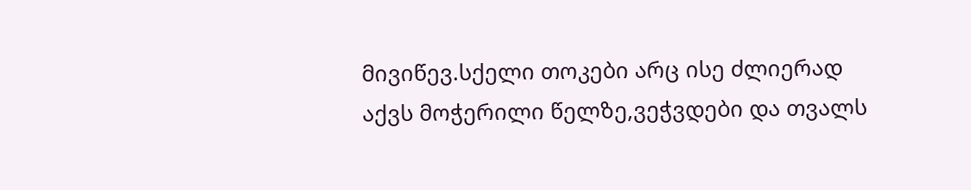მივიწევ.სქელი თოკები არც ისე ძლიერად აქვს მოჭერილი წელზე,ვეჭვდები და თვალს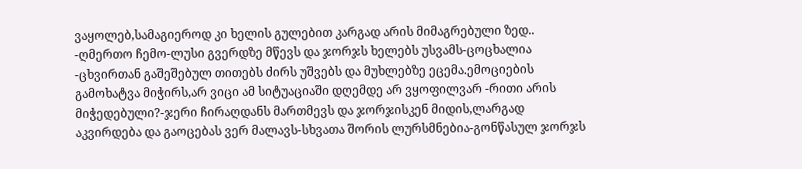ვაყოლებ,სამაგიეროდ კი ხელის გულებით კარგად არის მიმაგრებული ზედ.. -ღმერთო ჩემო-ლუსი გვერდზე მწევს და ჯორჯს ხელებს უსვამს-ცოცხალია -ცხვირთან გაშეშებულ თითებს ძირს უშვებს და მუხლებზე ეცემა.ემოციების გამოხატვა მიჭირს,არ ვიცი ამ სიტუაციაში დღემდე არ ვყოფილვარ -რითი არის მიჭედებული?-ჯერი ჩირაღდანს მართმევს და ჯორჯისკენ მიდის,ლარგად აკვირდება და გაოცებას ვერ მალავს-სხვათა შორის ლურსმნებია-გონწასულ ჯორჯს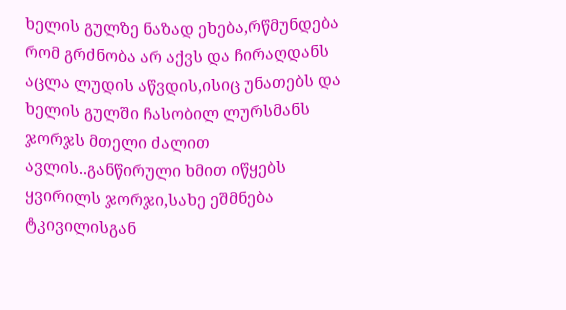ხელის გულზე ნაზად ეხება,რწმუნდება რომ გრძნობა არ აქვს და ჩირაღდანს აცლა ლუდის აწვდის,ისიც უნათებს და ხელის გულში ჩასობილ ლურსმანს ჯორჯს მთელი ძალით ავლის..განწირული ხმით იწყებს ყვირილს ჯორჯი,სახე ეშმნება ტკივილისგან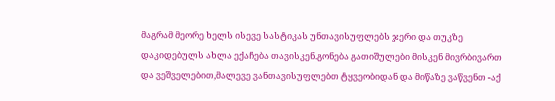მაგრამ მეორე ხელს ისევე სასტიკას უნთავისუფლებს ჯერი და თუკზე დაკიდებულს ახლა ექაჩება თავისკენ.გონება გათიშულები მისკენ მივრბივართ და ვეშველებით,მალევე ვანთავისუფლებთ ტყვეობიდან და მიწაზე ვაწვენთ -აქ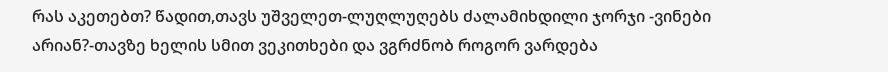რას აკეთებთ? წადით,თავს უშველეთ-ლუღლუღებს ძალამიხდილი ჯორჯი -ვინები არიან?-თავზე ხელის სმით ვეკითხები და ვგრძნობ როგორ ვარდება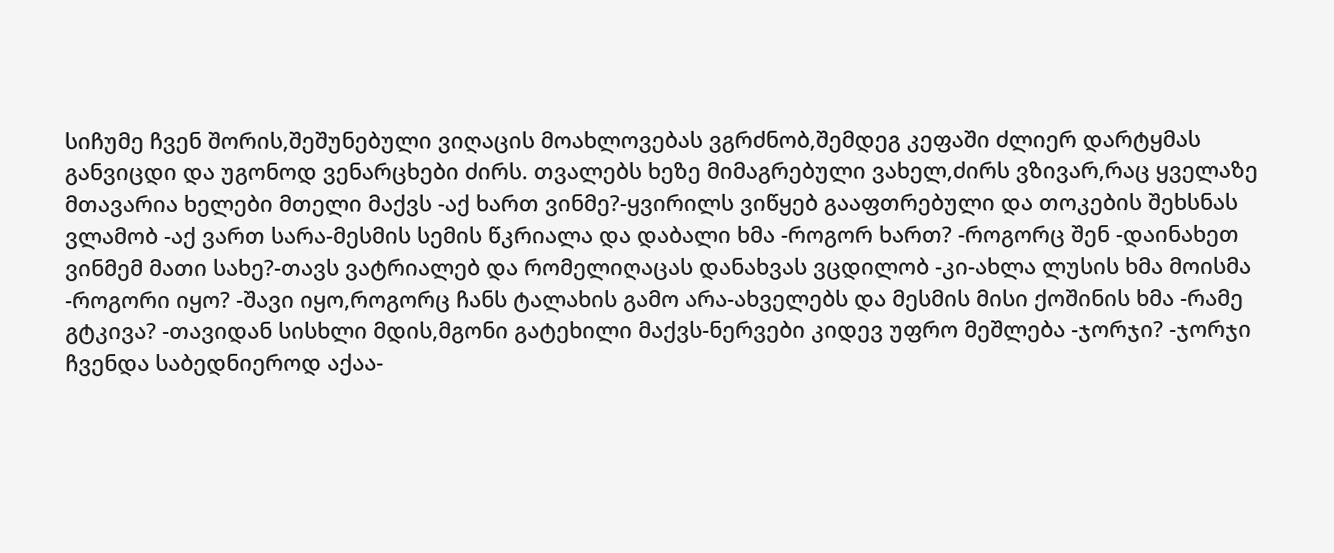სიჩუმე ჩვენ შორის,შეშუნებული ვიღაცის მოახლოვებას ვგრძნობ,შემდეგ კეფაში ძლიერ დარტყმას განვიცდი და უგონოდ ვენარცხები ძირს. თვალებს ხეზე მიმაგრებული ვახელ,ძირს ვზივარ,რაც ყველაზე მთავარია ხელები მთელი მაქვს -აქ ხართ ვინმე?-ყვირილს ვიწყებ გააფთრებული და თოკების შეხსნას ვლამობ -აქ ვართ სარა-მესმის სემის წკრიალა და დაბალი ხმა -როგორ ხართ? -როგორც შენ -დაინახეთ ვინმემ მათი სახე?-თავს ვატრიალებ და რომელიღაცას დანახვას ვცდილობ -კი-ახლა ლუსის ხმა მოისმა -როგორი იყო? -შავი იყო,როგორც ჩანს ტალახის გამო არა-ახველებს და მესმის მისი ქოშინის ხმა -რამე გტკივა? -თავიდან სისხლი მდის,მგონი გატეხილი მაქვს-ნერვები კიდევ უფრო მეშლება -ჯორჯი? -ჯორჯი ჩვენდა საბედნიეროდ აქაა-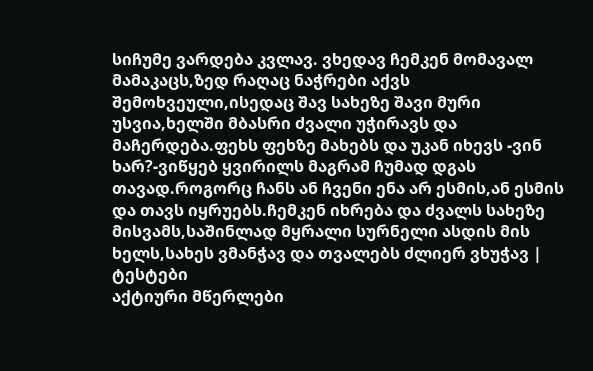სიჩუმე ვარდება კვლავ. ვხედავ ჩემკენ მომავალ მამაკაცს,ზედ რაღაც ნაჭრები აქვს შემოხვეული,ისედაც შავ სახეზე შავი მური უსვია,ხელში მბასრი ძვალი უჭირავს და მაჩერდება.ფეხს ფეხზე მახებს და უკან იხევს -ვინ ხარ?-ვიწყებ ყვირილს მაგრამ ჩუმად დგას თავად.როგორც ჩანს ან ჩვენი ენა არ ესმის,ან ესმის და თავს იყრუებს.ჩემკენ იხრება და ძვალს სახეზე მისვამს,საშინლად მყრალი სურნელი ასდის მის ხელს,სახეს ვმანჭავ და თვალებს ძლიერ ვხუჭავ |
ტესტები
აქტიური მწერლები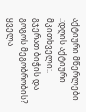აქტიური მწერლები
.:დღის აქტიური მკითხველი:.
გჯერათ ბიჭის და გოგოს მეგობრობის?
ყველა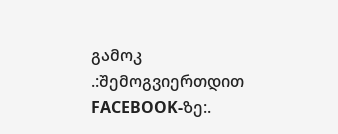გამოკ
.:შემოგვიერთდით FACEBOOK-ზე:.